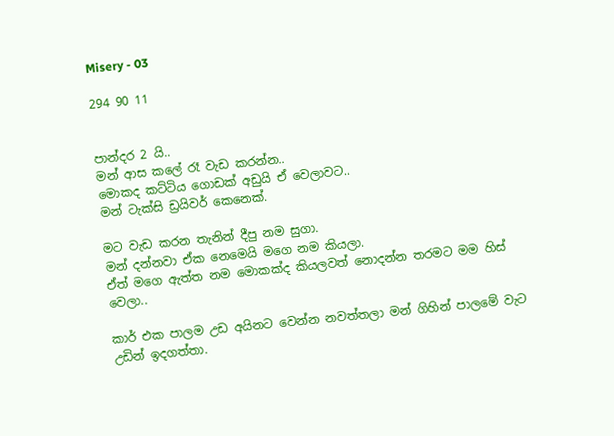Misery - 03

294 90 11


පාන්දර 2 යි..
මන් ආස කලේ රෑ වැඩ කරන්න..
මොකද කට්ටිය ගොඩක් අඩුයි ඒ වෙලාවට..
මන් ටැක්සි ඩ්‍රයිවර් කෙනෙක්.

මට වැඩ කරන තැනින් දීපු නම සුගා.
මන් දන්නවා ඒක නෙමෙයි මගෙ නම කියලා.
ඒත් මගෙ ඇත්ත නම මොකක්ද කියලවත් නොදන්න තරමට මම හිස් වෙලා..

කාර් එක පාලම උඩ අයිනට වෙන්න නවත්තලා මන් ගිහින් පාලමේ වැට උඩින් ඉදගත්තා.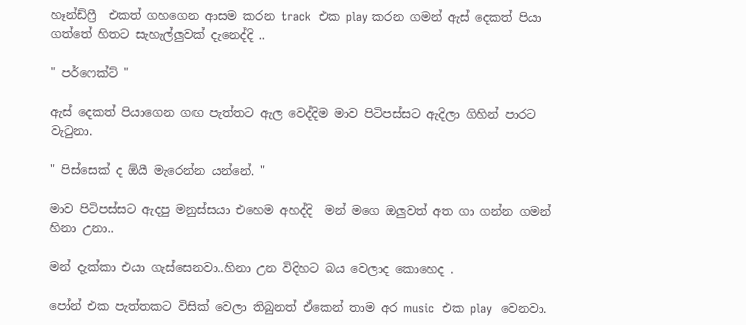හෑන්ඩ්ෆ්‍රී  එකත් ගහගෙන ආසම කරන track  එක play කරන ගමන් ඇස් දෙකත් පියා ගත්තේ හිතට සැහැල්ලුවක් දැනෙද්දි ..

" පර්ෆෙක්ට් "

ඇස් දෙකත් පියාගෙන ගඟ පැත්තට ඇල වෙද්දිම මාව පිටිපස්සට ඇදිලා ගිහින් පාරට වැටුනා.

" පිස්සෙක් ද ඕයී මැරෙන්න යන්නේ. "

මාව පිටිපස්සට ඇදපු මනුස්සයා එහෙම අහද්දි  මන් මගෙ ඔලුවත් අත ගා ගන්න ගමන්  හිනා උනා..

මන් දැක්කා එයා ගැස්සෙනවා..හිනා උන විදිහට බය වෙලාද කොහෙද .

පෝන් එක පැත්තකට විසික් වෙලා තිබුනත් ඒකෙන් තාම අර music  එක play  වෙනවා.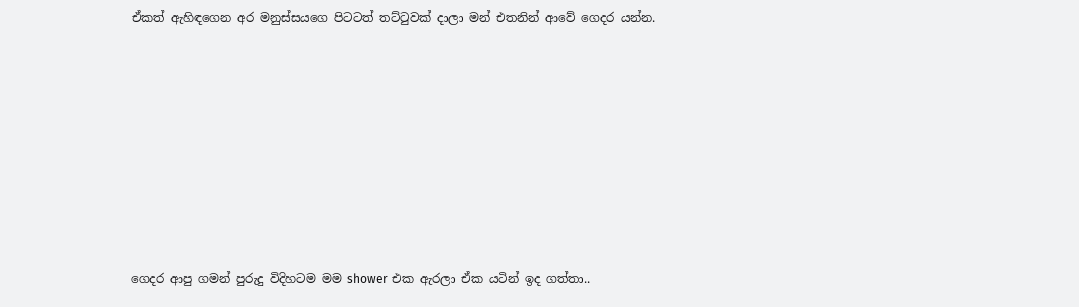ඒකත් ඇහිඳගෙන අර මනුස්සයගෙ පිටටත් තට්ටුවක් දාලා මන් එතනින් ආවේ ගෙදර යන්න.











ගෙදර ආපු ගමන් පුරුදු විදිහටම මම shower එක ඇරලා ඒක යටින් ඉද ගත්තා..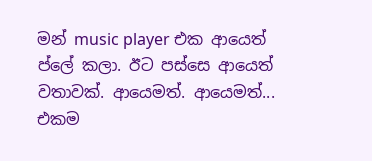මන් music player එක ආයෙත් ප්ලේ කලා. ඊට පස්සෙ ආයෙත් වතාවක්. ආයෙමත්. ආයෙමත්... එකම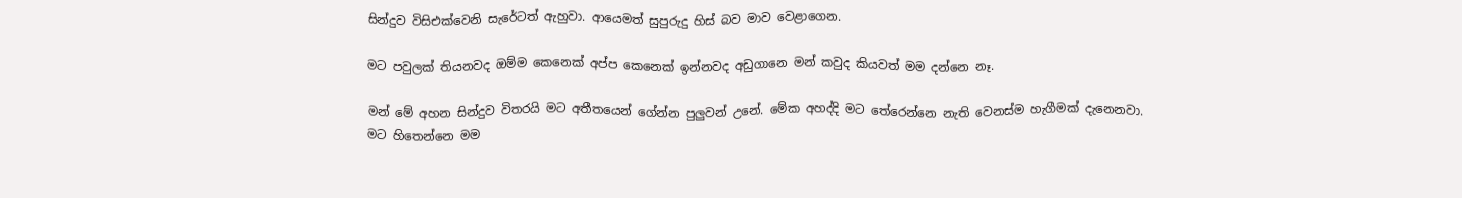සින්දුව විසිඑක්වෙනි සැරේටත් ඇහුවා. ආයෙමත් සුපුරුදු හිස් බව මාව වෙළාගෙන.

මට පවුලක් තියනවද ඔම්ම කෙනෙක් අප්ප කෙනෙක් ඉන්නවද අඩුගානෙ මන් කවුද කියවත් මම දන්නෙ නෑ.

මන් මේ අහන සින්දුව විතරයි මට අතීතයෙන් ගේන්න පුලුවන් උනේ. මේක අහද්දි මට තේරෙන්නෙ නැති වෙනස්ම හැගීමක් දැනෙනවා. මට හිතෙන්නෙ මම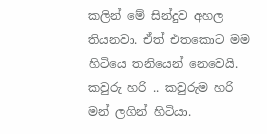කලින් මේ සින්දුව අහල තියනවා. ඒත් එතකොට මම හිටියෙ තනියෙන් නෙවෙයි. කවුරු හරි .. කවුරුම හරි මන් ලගින් හිටියා.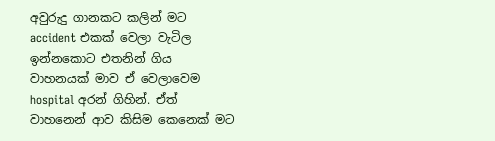අවුරුදු ගානකට කලින් මට accident එකක් වෙලා වැටිල ඉන්නකොට එතනින් ගිය වාහනයක් මාව ඒ වෙලාවෙම hospital අරන් ගිහින්. ඒත් වාහනෙන් ආව කිසිම කෙනෙක් මට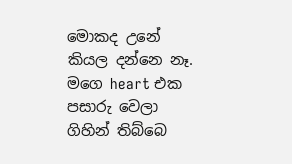මොකද උනේ කියල දන්නෙ නෑ. මගෙ heart එක පසාරු වෙලා ගිහින් තිබ්බෙ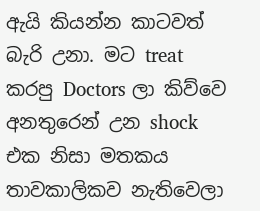ඇයි කියන්න කාටවත් බැරි උනා. මට treat කරපු Doctors ලා කිව්වෙ අනතුරෙන් උන shock එක නිසා මතකය තාවකාලිකව නැතිවෙලා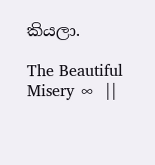කියලා.

The Beautiful Misery ∞  ||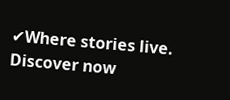✔Where stories live. Discover now